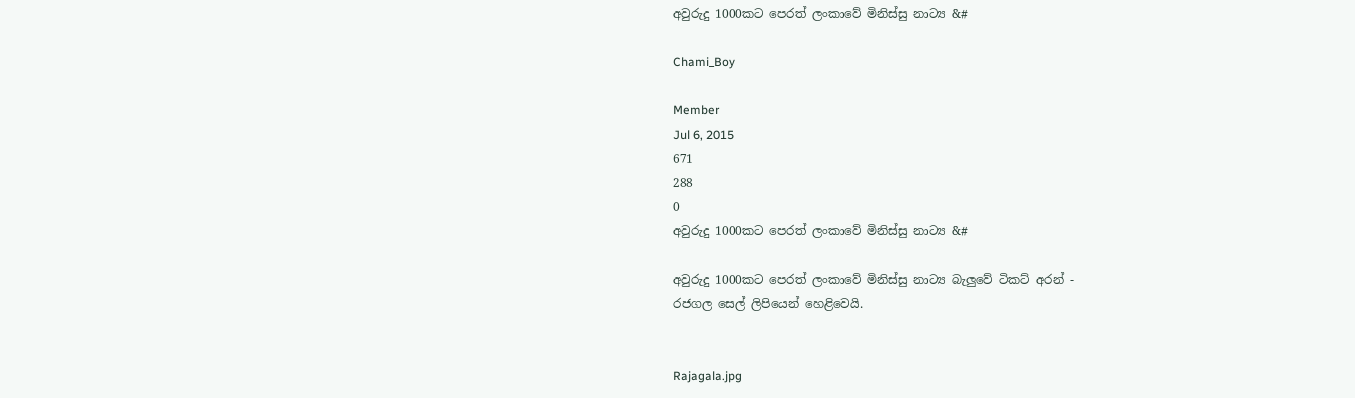අවුරුදු 1000කට පෙරත් ලංකාවේ මිනිස්සු නාට්‍ය &#

Chami_Boy

Member
Jul 6, 2015
671
288
0
අවුරුදු 1000කට පෙරත් ලංකාවේ මිනිස්සු නාට්‍ය &#

අවුරුදු 1000කට පෙරත් ලංකාවේ මිනිස්සු නාට්‍ය බැලුවේ ටිකට් අරන් -
රජගල සෙල් ලිපියෙන් හෙළිවෙයි.


Rajagala.jpg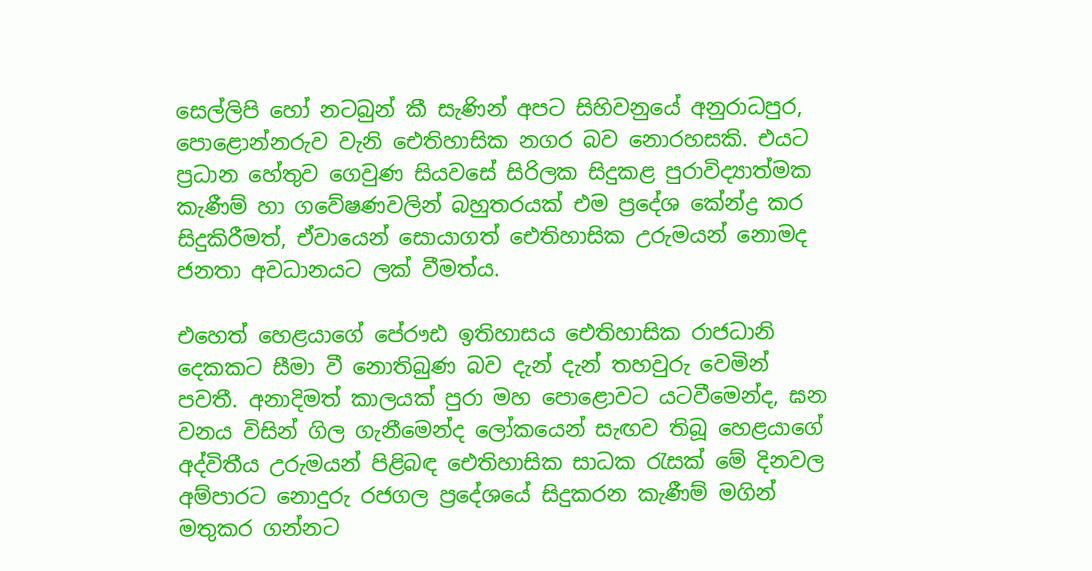සෙල්ලිපි හෝ නටබුන් කී සැණින් අපට සිහිවනුයේ අනුරාධපුර, පොළොන්නරුව වැනි ඓතිහාසික නගර බව නොරහසකි. එයට ප්‍රධාන හේතුව ගෙවුණ සියවසේ සිරිලක සිදුකළ පුරාවිද්‍යාත්මක
කැණීම් හා ගවේෂණවලින් බහුතරයක් එම ප්‍රදේශ කේන්ද්‍ර කර සිදුකිරීමත්, ඒවායෙන් සොයාගත් ඓතිහාසික උරුමයන් නොමද ජනතා අවධානයට ලක් වීමත්ය.

එහෙත් හෙළයාගේ පේ‍රෟඪ ඉතිහාසය ඓතිහාසික රාජධානි දෙකකට සීමා වී නොතිබුණ බව දැන් දැන් තහවුරු වෙමින් පවතී. අනාදිමත් කාලයක් පුරා මහ ‍පොළොවට යටවීමෙන්ද, ඝන වනය විසින් ගිල ගැනීමෙන්ද ලෝකයෙන් සැඟව තිබූ හෙළයාගේ අද්විතීය උරුමයන් පිළිබඳ ඓතිහාසික සාධක රැසක් මේ දිනවල අම්පාරට නොදුරු රජගල ප්‍රදේශයේ සිදුකරන කැණීම් මගින් මතුකර ගන්නට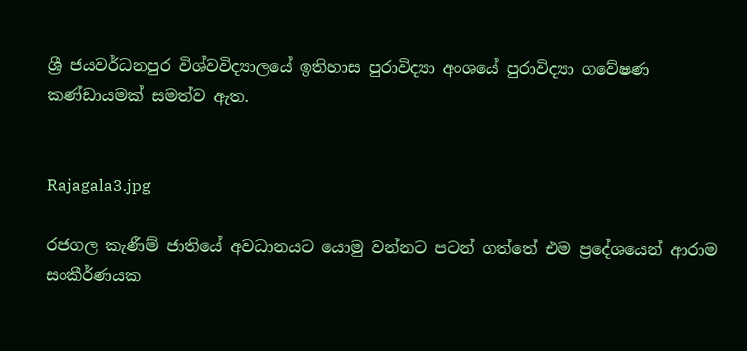ශ්‍රී ජයවර්ධනපුර විශ්වවිද්‍යාලයේ ඉතිහාස පුරාවිද්‍යා අංශයේ පුරාවිද්‍යා ගවේෂණ කණ්ඩායමක් සමත්ව ඇත.


Rajagala3.jpg

රජගල කැණීම් ජාතියේ අවධානයට යොමු වන්නට පටන් ගත්තේ එම ප්‍රදේශයෙන් ආරාම සංකීර්ණයක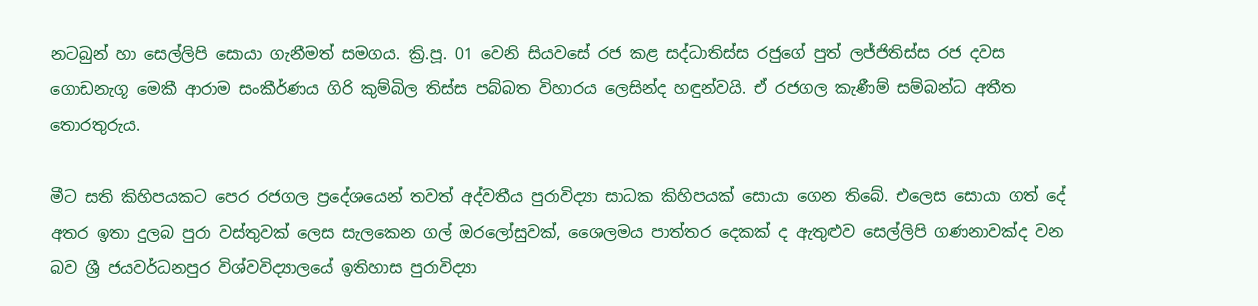නටබුන් හා සෙල්ලිපි සොයා ගැනීමත් සමගය. ක්‍රි.පූ. 01 වෙනි සියවසේ රජ කළ සද්ධාතිස්ස රජුගේ පුත් ලජ්ජිතිස්ස රජ දවස ගොඩනැගූ මෙකී ආරාම සංකීර්ණය ගිරි කුම්බිල තිස්ස පබ්බත විහාරය ලෙසින්ද හඳුන්වයි. ඒ රජගල කැණීම් සම්බන්ධ අතීත තොරතුරුය.

මීට සති කිහිපයකට පෙර රජගල ප්‍රදේශයෙන් තවත් අද්වතීය පුරාවිද්‍යා සාධක කිහිපයක් සොයා ගෙන තිබේ. එලෙස සොයා ගත් දේ අතර ඉතා දුලබ පුරා වස්තුවක් ලෙස සැලකෙන ගල් ඔරලෝසුවක්, ශෛලමය පාත්තර දෙකක් ද ඇතුළුව සෙල්ලිපි ගණනාවක්ද වන බව ශ්‍රී ජයවර්ධනපුර විශ්වවිද්‍යාලයේ ඉතිහාස පුරාවිද්‍යා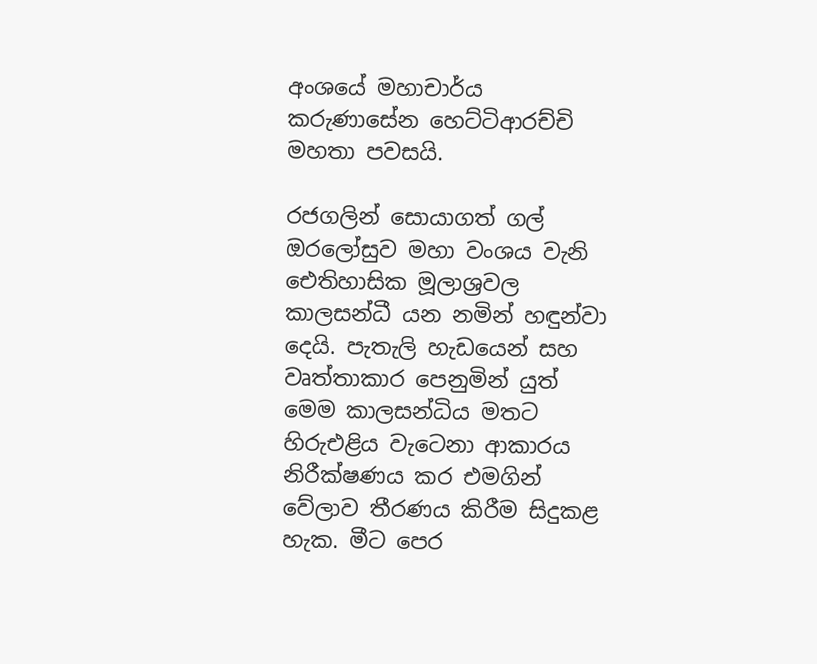අංශයේ මහාචාර්ය කරුණාසේන හෙට්ටිආරච්චි මහතා පවසයි.

රජගලින් සොයාගත් ගල් ඔරලෝසුව මහා වංශය වැනි ඓතිහාසික මූලාශ්‍රවල කාලසන්ධී යන නමින් හඳුන්වා දෙයි. පැතැලි හැඩයෙන් සහ වෘත්තාකාර පෙනුමින් යුත් මෙම කාලසන්ධිය මතට හිරුඑළිය වැටෙනා ආකාරය නිරීක්ෂණය කර එමගින් වේලාව තීරණය කිරීම සිදුකළ හැක. මීට පෙර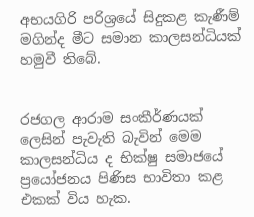අභයගිරි පරිශ්‍රයේ සිදුකළ කැණීම් මගින්ද මීට සමාන කාලසන්ධියක් හමුවී තිබේ.


රජගල ආරාම සංකීර්ණයක් ලෙසින් පැවැති බැවින් මෙම කාලසන්ධිය ද භික්ෂු සමාජයේ ප්‍රයෝජනය පිණිස භාවිතා කළ එකක් විය හැක.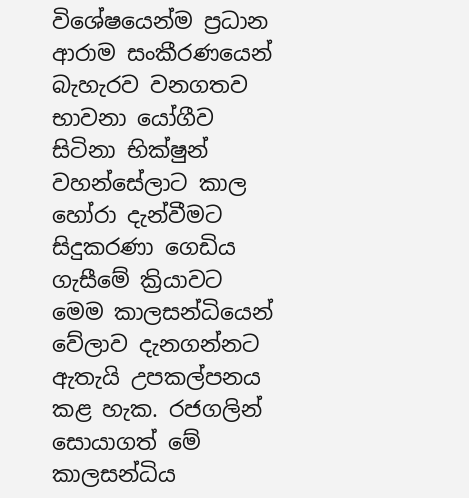විශේෂයෙන්ම ප්‍රධාන ආරාම සංකීරණයෙන් බැහැරව වනගතව භාවනා යෝගීව සිටිනා භික්ෂුන් වහන්සේලාට කාල හෝරා දැන්වීමට සිදුකරණා ගෙඩිය ගැසීමේ ක්‍රියාවට මෙම කාලසන්ධියෙන් වේලාව දැනගන්නට ඇතැයි උපකල්පනය කළ හැක. රජගලින් සොයාගත් මේ කාලසන්ධිය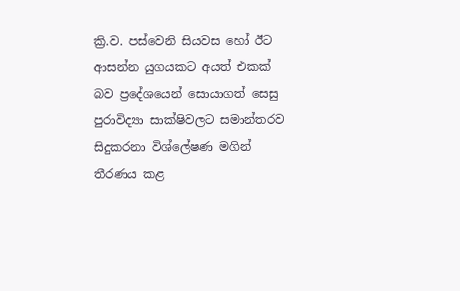ක්‍රි.ව. පස්වෙනි සියවස හෝ ඊට ආසන්න යුගයකට අයත් එකක් බව ප්‍රදේශයෙන් සොයාගත් සෙසු පුරාවිද්‍යා සාක්ෂිවලට සමාන්තරව සිදුකරනා විශ්‍ලේෂණ මගින් තීරණය කළ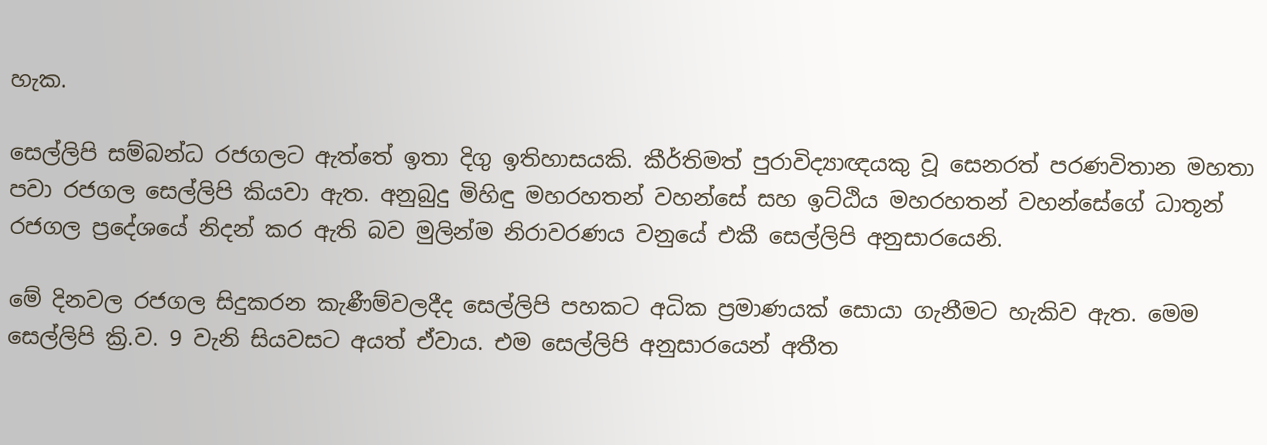හැක.

සෙල්ලිපි සම්බන්ධ රජගලට ඇත්තේ ඉතා දිගු ඉතිහාසයකි. කීර්තිමත් පුරාවිද්‍යාඥයකු වූ සෙනරත් පරණවිතාන මහතා පවා රජගල සෙල්ලිපි කියවා ඇත. අනුබුදු මිහිඳු මහරහතන් වහන්සේ සහ ඉට්ඨිය මහරහතන් වහන්සේගේ ධාතූන් රජගල ප්‍රදේශයේ නිදන් කර ඇති බව මුලින්ම නිරාවරණය වනුයේ එකී සෙල්ලිපි අනුසාරයෙනි.

මේ දිනවල රජගල සිදුකරන කැණීම්වලදීද සෙල්ලිපි පහකට අධික ප්‍රමාණයක් සොයා ගැනීමට හැකිව ඇත. මෙම සෙල්ලිපි ක්‍රි.ව. 9 වැනි සියවසට අයත් ඒවාය. එම සෙල්ලිපි අනුසාරයෙන් අතීත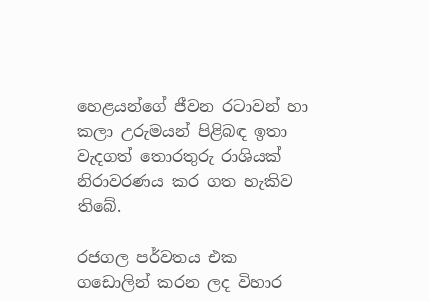හෙළයන්ගේ ජීවන රටාවන් හා කලා උරුමයන් පිළිබඳ ඉතා වැදගත් තොරතුරු රාශියක් නිරාවරණය කර ගත හැකිව තිබේ.

රජගල පර්වතය එක ගඩොලින් කරන ලද විහාර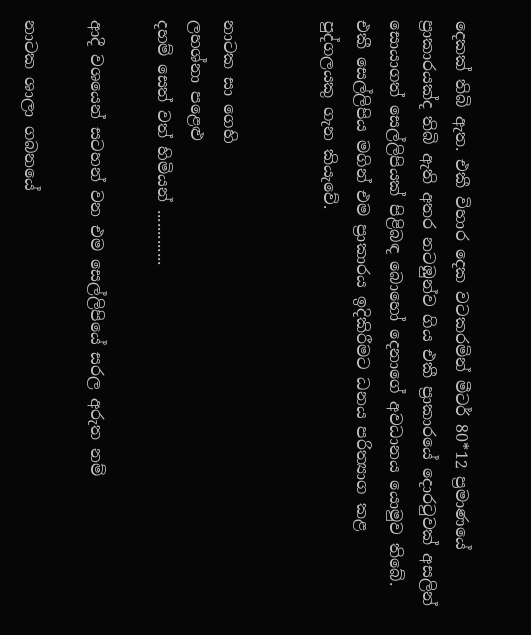දෙකක් තිබි ඇත. එකී විහාර දෙක වටකරමින් මීටර් 80*12 ප්‍රමාණයේ ප්‍රාකාරයක්ද තිබි ඇති අතර නටඹුන්ව ගිය එකී ප්‍රාකාරයේ දොරටුවක් අසලින් සොයාගත් සෙල්ලිපියක් පිළිබඳ බොහෝ දෙනාගේ අවධානය යොමුව තිබේ. එකී සෙල්ලිපිය මගින් එම ප්‍රාකාරය ඉදිකිරීමට ධනය පරිත්‍යාග කළ පුද්ගලයකු ගැන කියැවේ.


නාටක සා ගෙහි
ලහශ්නා පළෙළු
දහම් සෙත් වත් හිමියන් .............

ආදී වශයෙන් සටහන් වන එම සෙල්ලිපියේ සරල අරුත නම්

නාටක ශාලා ගබනයේ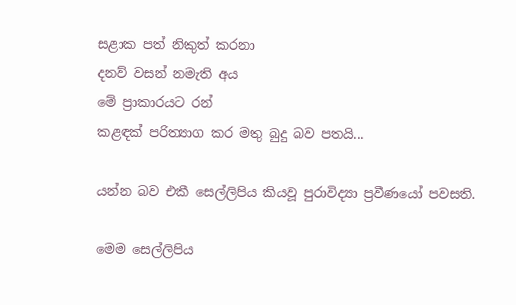සළාක පත් නිකුත් කරනා
දනව් වසන් නමැති අය
මේ ප්‍රාකාරයට රන්
කළඳක් පරිත්‍යාග කර මතු බුදු බව පතයි...

යන්න බව එකී සෙල්ලිපිය කියවූ පුරාවිද්‍යා ප්‍රවීණයෝ පවසති.

මෙම සෙල්ලිපිය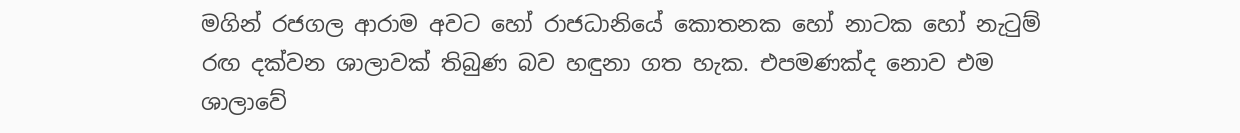මගින් රජගල ආරාම අවට හෝ රාජධානියේ කොතනක හෝ නාටක හෝ නැටුම් රඟ දක්වන ශාලාවක් තිබුණ බව හඳුනා ගත හැක. එපමණක්ද නොව එම ශාලාවේ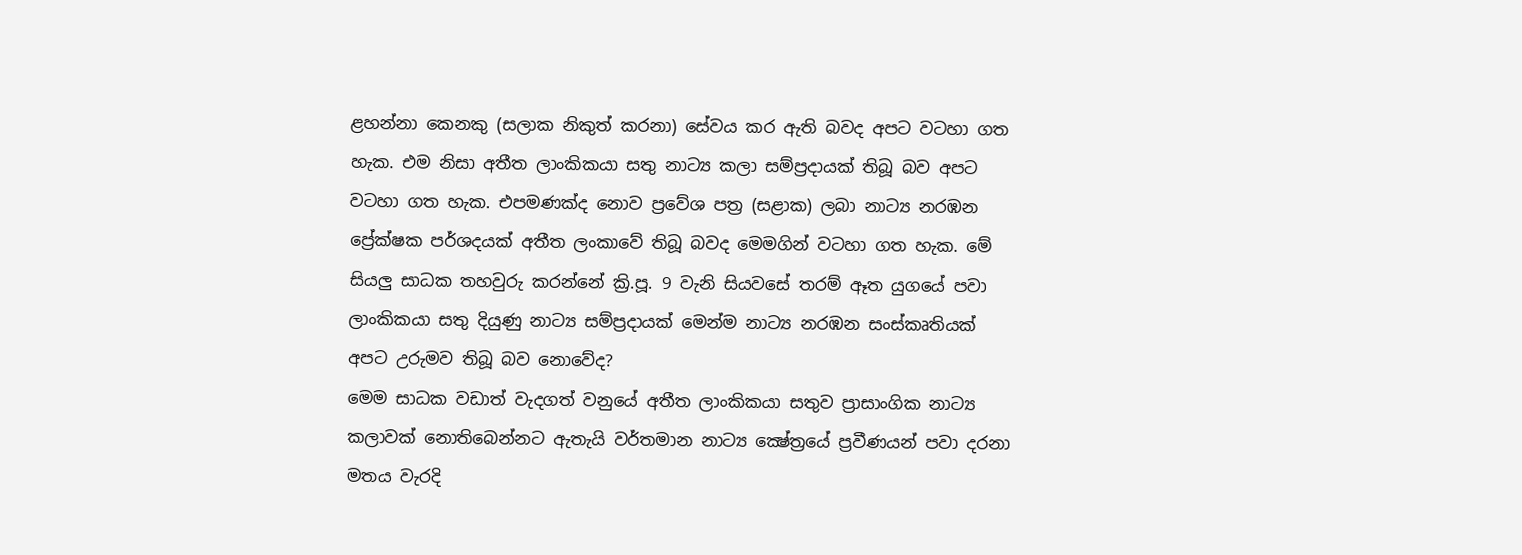ළහන්නා කෙනකු (සලාක නිකුත් කරනා) සේවය කර ඇති බවද අපට වටහා ගත හැක. එම නිසා අතීත ලාංකිකයා සතු නාට්‍ය කලා සම්ප්‍රදායක් තිබූ බව අපට වටහා ගත හැක. එපමණක්ද නොව ප්‍රවේශ පත්‍ර (සළාක) ලබා නාට්‍ය නරඹන ප්‍රේක්ෂක පර්ශදයක් අතීත ලංකාවේ තිබූ බවද මෙමගින් වටහා ගත හැක. මේ සියලු සාධක තහවුරු කරන්නේ ක්‍රි.පූ. 9 වැනි සියවසේ තරම් ඈත යුගයේ පවා ලාංකිකයා සතු දියුණු නාට්‍ය සම්ප්‍රදායක් මෙන්ම නාට්‍ය නරඹන සංස්කෘතියක් අපට උරුමව තිබූ බව නොවේද?
මෙම සාධක වඩාත් වැදගත් වනුයේ අතීත ලාංකිකයා සතුව ප්‍රාසාංගික නාට්‍ය කලාවක් නොතිබෙන්නට ඇතැයි වර්තමාන නාට්‍ය ක්‍ෂේත්‍රයේ ප්‍රවීණයන් පවා දරනා මතය වැරදි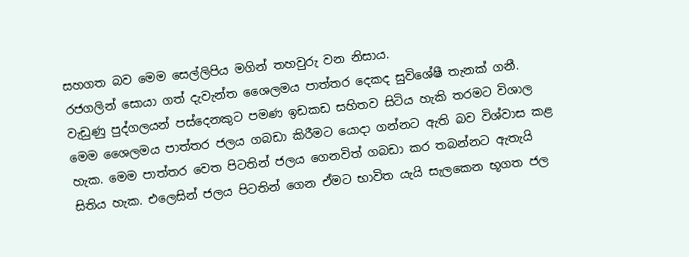සහගත බව මෙම සෙල්ලිපිය මගින් තහවුරු වන නිසාය.
රජගලින් සොයා ගත් දැවැන්ත ශෛලමය පාත්තර දෙකද සුවිශේෂී තැනක් ගනී. වැඩුණු පුද්ගලයන් පස්දෙනකුට පමණ ඉඩකඩ සහිතව සිටිය හැකි තරමට විශාල මෙම ශෛලමය පාත්තර ජලය ගබඩා කිරීමට යොදා ගන්නට ඇති බව විශ්වාස කළ හැක. මෙම පාත්තර වෙත පිටතින් ජලය ගෙනවිත් ගබඩා කර තබන්නට ඇතැයි සිතිය හැක. එලෙසින් ජලය පිටතින් ගෙන ඒමට භාවිත යැයි සැලකෙන භූගත ජල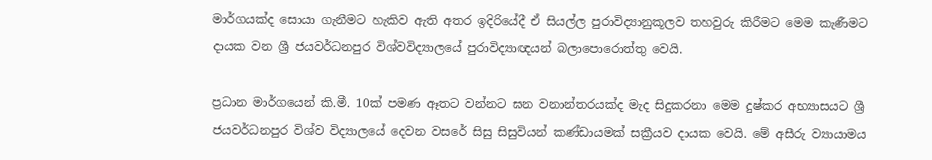මාර්ගයක්ද සොයා ගැනීමට හැකිව ඇති අතර ඉදිරියේදී ඒ සියල්ල පුරාවිද්‍යානුකූලව තහවුරු කිරීමට මෙම කැණීමට දායක වන ශ්‍රී ජයවර්ධනපුර විශ්වවිද්‍යාලයේ පුරාවිද්‍යාඥයන් බලා‍පොරොත්තු වෙයි.

ප්‍රධාන මාර්ගයෙන් කි.මී. 10ක් පමණ ඈතට වන්නට ඝන වනාන්තරයක්ද මැද සිදුකරනා මෙම දුෂ්කර අභ්‍යාසයට ශ්‍රී ජයවර්ධනපුර විශ්ව විද්‍යාලයේ දෙවන වසරේ සිසු සිසුවියන් කණ්ඩායමක් සක්‍රීයව දායක වෙයි. මේ අසීරු ව්‍යායාමය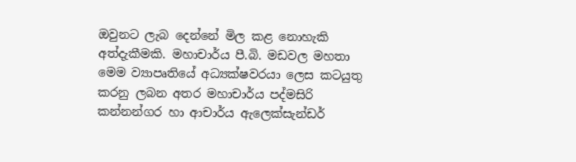ඔවුනට ලැබ දෙන්නේ මිල කළ නොහැකි අත්දැකීමකි. මහාචාර්ය පී.බි. මඩවල මහතා මෙම ව්‍යාපෘතියේ අධ්‍යක්ෂවරයා ලෙස කටයුතු කරනු ලබන අතර මහාචාර්ය පද්මසිරි කන්නන්ගර හා ආචාර්ය ඇලෙක්සැන්ඩර්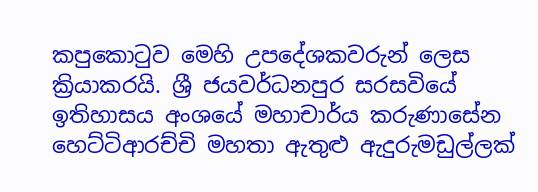කපුකොටුව මෙහි උපදේශකවරුන් ලෙස ක්‍රියාකරයි. ශ්‍රී ජයවර්ධනපුර සරසවියේ ඉතිහාසය අංශයේ මහාචාර්ය කරුණාසේන හෙට්ටිආරච්චි මහතා ඇතුළු ඇදුරුමඩුල්ලක්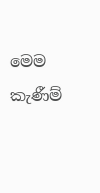මෙම කැණීම්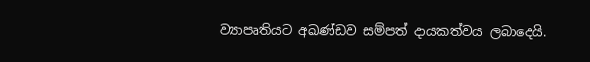ව්‍යාපෘතියට අඛණ්ඩව සම්පත් දායකත්වය ලබාදෙයි.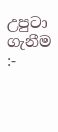උපුටා ගැනීම :-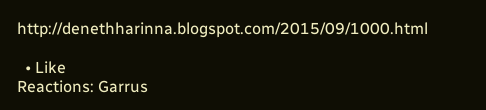http://denethharinna.blogspot.com/2015/09/1000.html

  • Like
Reactions: Garrus